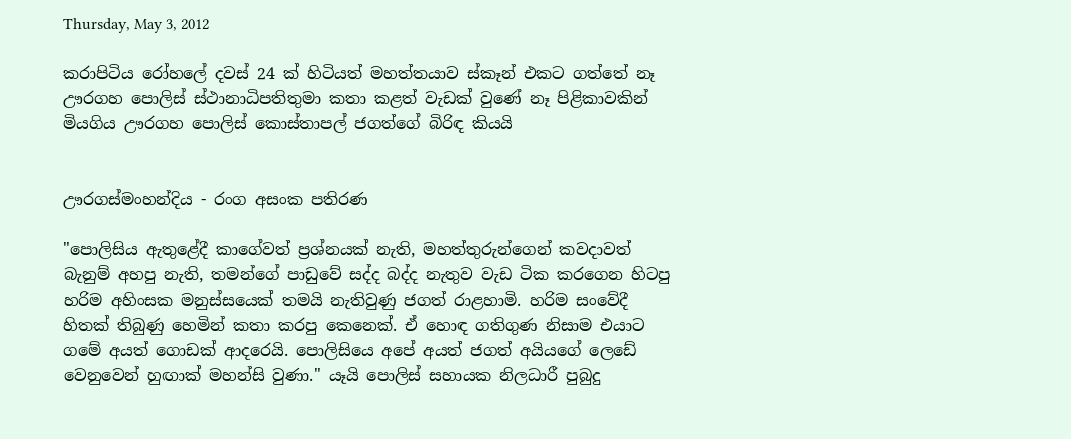Thursday, May 3, 2012

කරාපිටිය රෝහලේ දවස්‌ 24 ක්‌ හිටියත් මහත්තයාව ස්‌කෑන් එකට ගත්තේ නෑ ඌරගහ පොලිස්‌ ස්‌ථානාධිපතිතුමා කතා කළත් වැඩක්‌ වුණේ නෑ පිළිකාවකින් මියගිය ඌරගහ පොලිස්‌ කොස්‌තාපල් ජගත්ගේ බිරිඳ කියයි


ඌරගස්‌මංහන්දිය - රංග අසංක පතිරණ

"පොලිසිය ඇතුළේදී කාගේවත් ප්‍රශ්නයක්‌ නැති, මහත්තුරුන්ගෙන් කවදාවත් බැනුම් අහපු නැති, තමන්ගේ පාඩුවේ සද්ද බද්ද නැතුව වැඩ ටික කරගෙන හිටපු හරිම අහිංසක මනුස්‌සයෙක්‌ තමයි නැතිවුණු ජගත් රාළහාමි. හරිම සංවේදී හිතක්‌ තිබුණු හෙමින් කතා කරපු කෙනෙක්‌. ඒ හොඳ ගතිගුණ නිසාම එයාට ගමේ අයත් ගොඩක්‌ ආදරෙයි. පොලිසියෙ අපේ අයත් ජගත් අයියගේ ලෙඩේ වෙනුවෙන් හුඟාක්‌ මහන්සි වුණා." යෑයි පොලිස්‌ සහායක නිලධාරී පුබුදු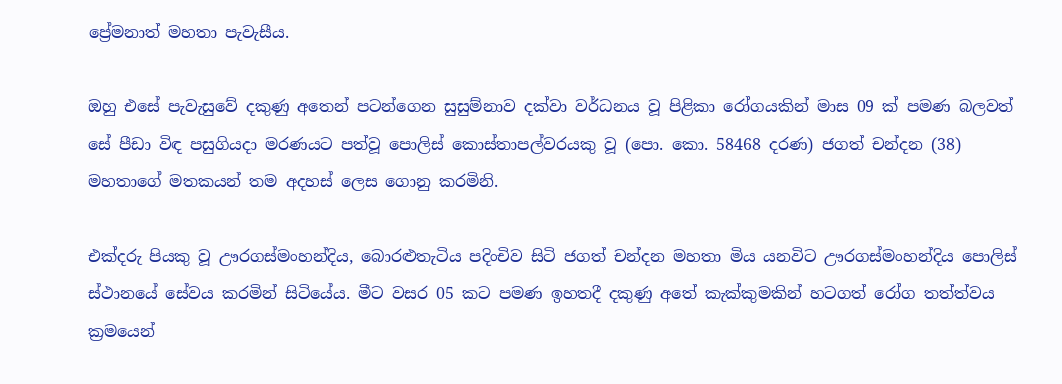ප්‍රේමනාත් මහතා පැවැසීය.

ඔහු එසේ පැවැසුවේ දකුණු අතෙන් පටන්ගෙන සුසුම්නාව දක්‌වා වර්ධනය වූ පිළිකා රෝගයකින් මාස 09 ක්‌ පමණ බලවත් සේ පීඩා විඳ පසුගියදා මරණයට පත්වූ පොලිස්‌ කොස්‌තාපල්වරයකු වූ (පො. කො. 58468 දරණ) ජගත් චන්දන (38) මහතාගේ මතකයන් තම අදහස්‌ ලෙස ගොනු කරමිනි.

එක්‌දරු පියකු වූ ඌරගස්‌මංහන්දිය, බොරළුතැටිය පදිංචිව සිටි ජගත් චන්දන මහතා මිය යනවිට ඌරගස්‌මංහන්දිය පොලිස්‌ ස්‌ථානයේ සේවය කරමින් සිටියේය. මීට වසර 05 කට පමණ ඉහතදී දකුණු අතේ කැක්‌කුමකින් හටගත් රෝග තත්ත්වය ක්‍රමයෙන්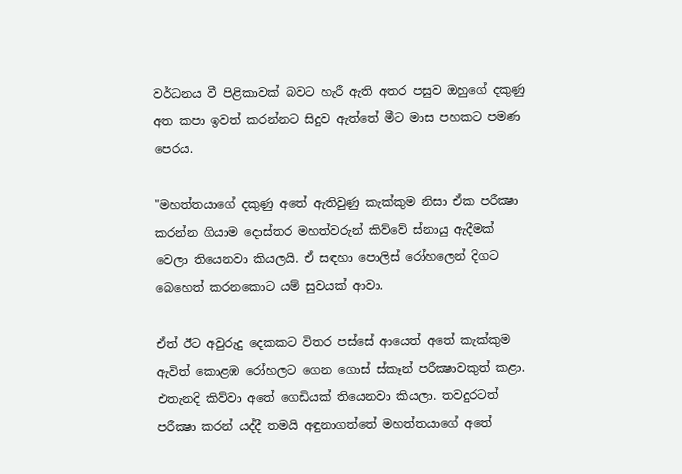වර්ධනය වී පිළිකාවක්‌ බවට හැරී ඇති අතර පසුව ඔහුගේ දකුණු අත කපා ඉවත් කරන්නට සිදුව ඇත්තේ මීට මාස පහකට පමණ පෙරය.

"මහත්තයාගේ දකුණු අතේ ඇතිවුණු කැක්‌කුම නිසා ඒක පරීක්‍ෂා කරන්න ගියාම දොස්‌තර මහත්වරුන් කිව්වේ ස්‌නායු ඇදීමක්‌ වෙලා තියෙනවා කියලයි. ඒ සඳහා පොලිස්‌ රෝහලෙන් දිගට බෙහෙත් කරනකොට යම් සුවයක්‌ ආවා.

ඒත් ඊට අවුරුදු දෙකකට විතර පස්‌සේ ආයෙත් අතේ කැක්‌කුම ඇවිත් කොළඹ රෝහලට ගෙන ගොස්‌ ස්‌කෑන් පරීක්‍ෂාවකුත් කළා. එතැනදි කිව්වා අතේ ගෙඩියක්‌ තියෙනවා කියලා. තවදුරටත් පරීක්‍ෂා කරන් යද්දී තමයි අඳුනාගත්තේ මහත්තයාගේ අතේ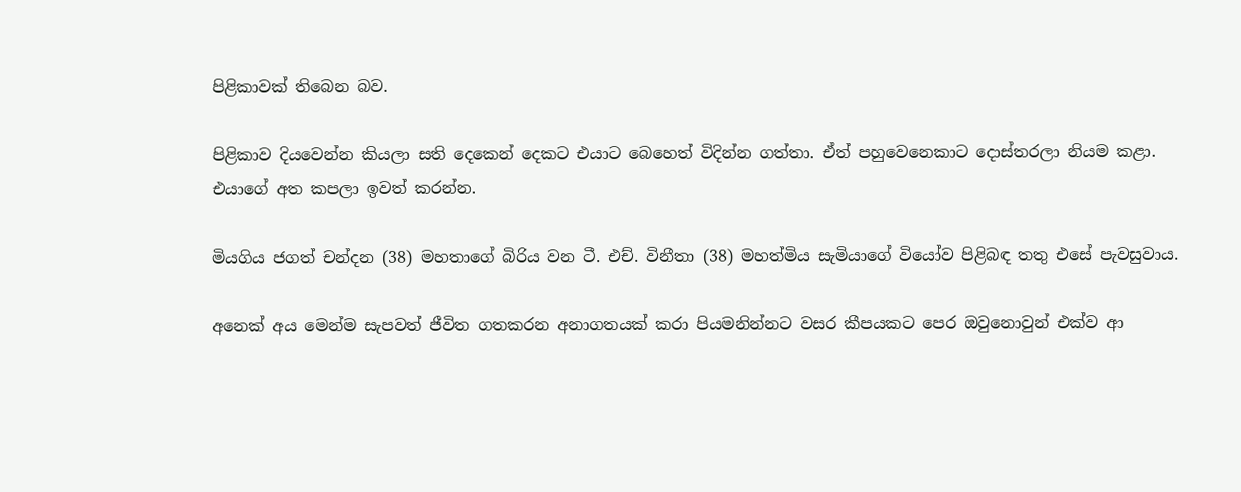පිළිකාවක්‌ තිබෙන බව.

පිළිකාව දියවෙන්න කියලා සති දෙකෙන් දෙකට එයාට බෙහෙත් විදින්න ගත්තා. ඒත් පහුවෙනෙකාට දොස්‌තරලා නියම කළා. එයාගේ අත කපලා ඉවත් කරන්න.

මියගිය ජගත් චන්දන (38) මහතාගේ බිරිය වන ටී. එච්. විනීතා (38) මහත්මිය සැමියාගේ වියෝව පිළිබඳ තතු එසේ පැවසුවාය.

අනෙක්‌ අය මෙන්ම සැපවත් ජීවිත ගතකරන අනාගතයක්‌ කරා පියමනින්නට වසර කීපයකට පෙර ඔවුනොවුන් එක්‌ව ආ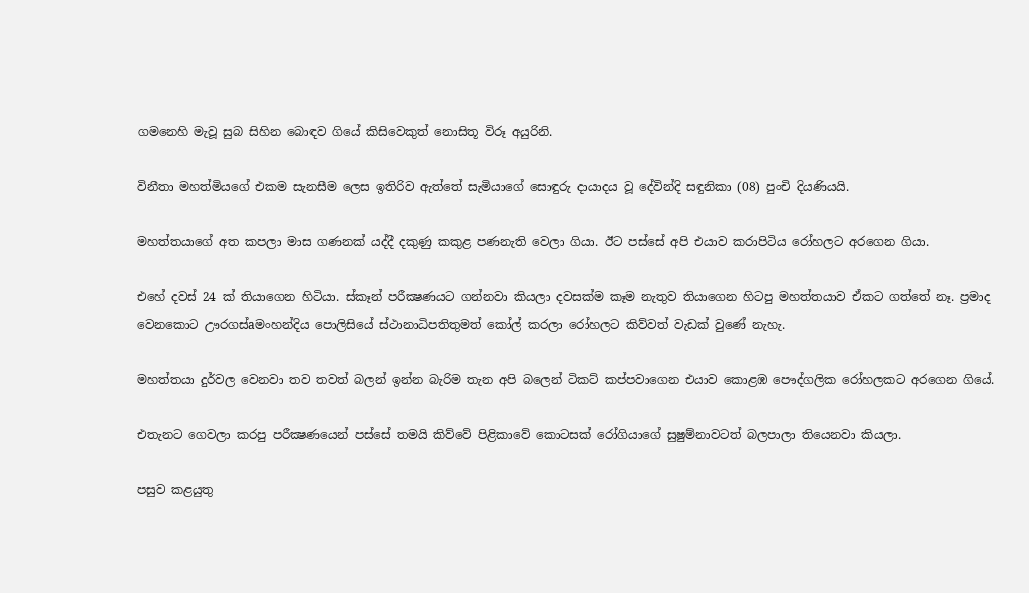ගමනෙහි මැවූ සුබ සිහින බොඳව ගියේ කිසිවෙකුත් නොසිතූ විරූ අයුරිනි.

විනීතා මහත්මියගේ එකම සැනසීම ලෙස ඉතිරිව ඇත්තේ සැමියාගේ සොඳුරු දායාදය වූ දේවින්දි සඳුනිකා (08) පුංචි දියණියයි.

මහත්තයාගේ අත කපලා මාස ගණනක්‌ යද්දී දකුණු කකුළ පණනැති වෙලා ගියා. ඊට පස්‌සේ අපි එයාව කරාපිටිය රෝහලට අරගෙන ගියා.

එහේ දවස්‌ 24 ක්‌ තියාගෙන හිටියා. ස්‌කෑන් පරීක්‍ෂණයට ගන්නවා කියලා දවසක්‌ම කෑම නැතුව තියාගෙන හිටපු මහත්තයාව ඒකට ගත්තේ නෑ. ප්‍රමාද වෙනකොට ඌරගස්‌aමංහන්දිය පොලිසියේ ස්‌ථානාධිපතිතුමත් කෝල් කරලා රෝහලට කිව්වත් වැඩක්‌ වුණේ නැහැ.

මහත්තයා දුර්වල වෙනවා තව තවත් බලන් ඉන්න බැරිම තැන අපි බලෙන් ටිකට්‌ කප්පවාගෙන එයාව කොළඹ පෞද්ගලික රෝහලකට අරගෙන ගියේ.

එතැනට ගෙවලා කරපු පරීක්‍ෂණයෙන් පස්‌සේ තමයි කිව්වේ පිළිකාවේ කොටසක්‌ රෝගියාගේ සුෂුම්නාවටත් බලපාලා තියෙනවා කියලා.

පසුව කළයුතු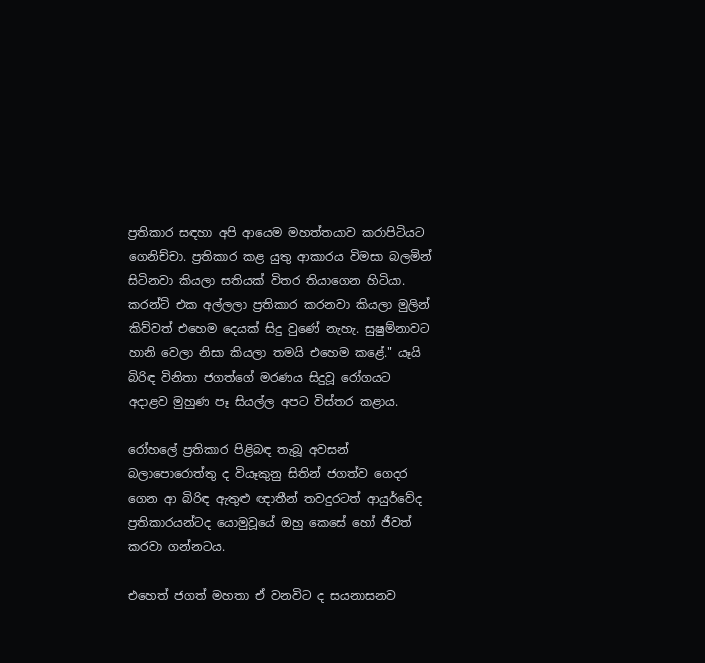ප්‍රතිකාර සඳහා අපි ආයෙම මහත්තයාව කරාපිටියට ගෙනිච්චා. ප්‍රතිකාර කළ යුතු ආකාරය විමසා බලමින් සිටිනවා කියලා සතියක්‌ විතර තියාගෙන හිටියා. කරන්ට්‌ එක අල්ලලා ප්‍රතිකාර කරනවා කියලා මුලින් කිව්වත් එහෙම දෙයක්‌ සිදු වුණේ නැහැ. සුෂුම්නාවට හානි වෙලා නිසා කියලා තමයි එහෙම කළේ." යෑයි බිරිඳ විනිතා ජගත්ගේ මරණය සිදුවූ රෝගයට අදාළව මුහුණ පෑ සියල්ල අපට විස්‌තර කළාය.

රෝහලේ ප්‍රතිකාර පිළිබඳ තැබූ අවසන් බලාපොරොත්තු ද වියෑකුනු සිතින් ජගත්ව ගෙදර ගෙන ආ බිරිඳ ඇතුළු ඥාතීන් තවදුරටත් ආයුර්වේද ප්‍රතිකාරයන්ටද යොමුවූයේ ඔහු කෙසේ හෝ ජීවත් කරවා ගන්නටය.

එහෙත් ජගත් මහතා ඒ වනවිට ද සයනාසනව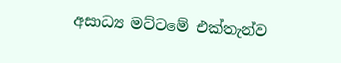අසාධ්‍ය මට්‌ටමේ එක්‌තැන්ව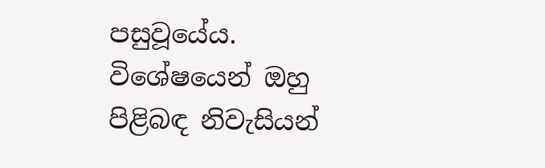පසුවූයේය. විශේෂයෙන් ඔහු පිළිබඳ නිවැසියන්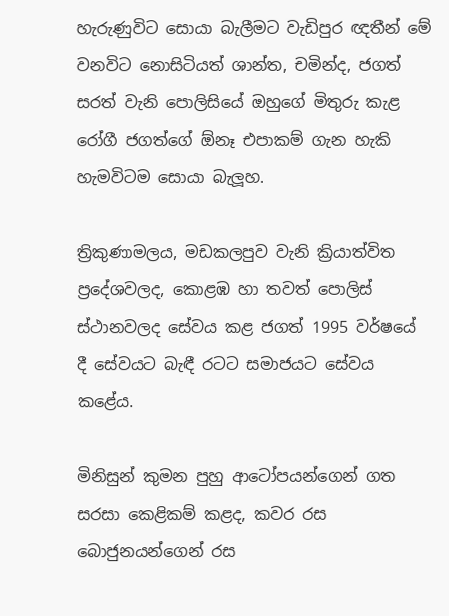හැරුණුවිට සොයා බැලීමට වැඩිපුර ඥතීන් මේ වනවිට නොසිටියත් ශාන්ත, චමින්ද, ජගත් සරත් වැනි පොලිසියේ ඔහුගේ මිතුරු කැළ රෝගී ජගත්ගේ ඕනෑ එපාකම් ගැන හැකි හැමවිටම සොයා බැලූහ.

ත්‍රිකුණාමලය, මඩකලපුව වැනි ක්‍රියාත්විත ප්‍රදේශවලද, කොළඹ හා තවත් පොලිස්‌ ස්‌ථානවලද සේවය කළ ජගත් 1995 වර්ෂයේ දී සේවයට බැඳී රටට සමාජයට සේවය කළේය.

මිනිසුන් කුමන පුහු ආටෝපයන්ගෙන් ගත සරසා කෙළිකම් කළද, කවර රස බොජුනයන්ගෙන් රස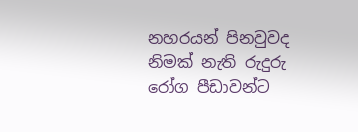නහරයන් පිනවුවද නිමක්‌ නැති රුදුරු රෝග පීඩාවන්ට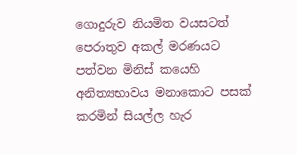ගොදුරුව නියමිත වයසටත් පෙරාතුව අකල් මරණයට පත්වන මිනිස්‌ කයෙහි අනිත්‍යභාවය මනාකොට පසක්‌ කරමින් සියල්ල හැර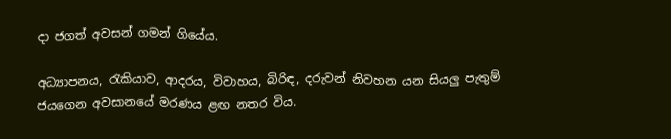දා ජගත් අවසන් ගමන් ගියේය.

අධ්‍යාපනය, රැකියාව, ආදරය, විවාහය, බිරිඳ, දරුවන් නිවහන යන සියලු පැතුම් ජයගෙන අවසානයේ මරණය ළඟ නතර විය.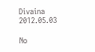Divaina 2012.05.03

No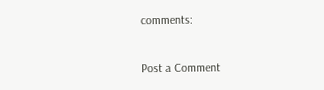comments:

Post a Comment